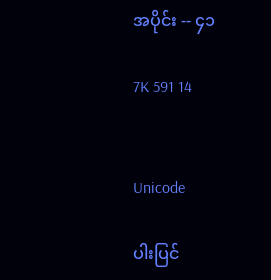အပိုင်း -- ၄၁

7K 591 14


Unicode

ပါးပြင်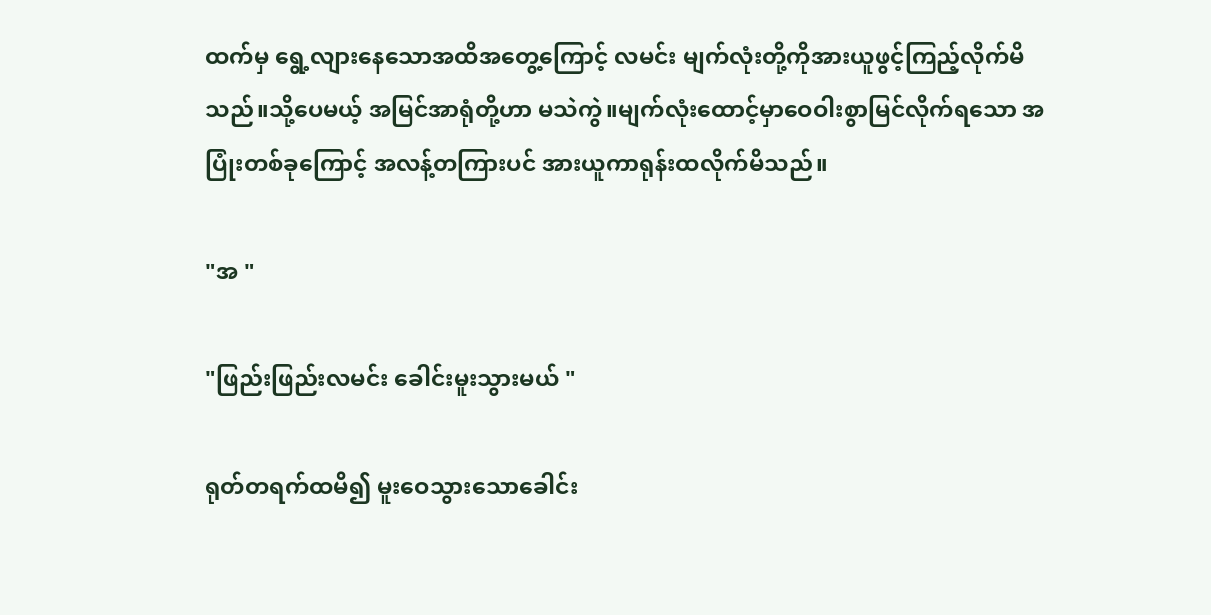ထက်မှ ရွေ့လျားနေသောအထိအတွေ့ကြောင့် လမင်း မျက်လုံးတို့ကိုအားယူဖွင့်ကြည့်လိုက်မိသည်။သို့ပေမယ့် အမြင်အာရုံတို့ဟာ မသဲကွဲ။မျက်လုံးထောင့်မှာဝေဝါးစွာမြင်လိုက်ရသော အပြုံးတစ်ခုကြောင့် အလန့်တကြားပင် အားယူကာရုန်းထလိုက်မိသည်။

"အ "

"ဖြည်းဖြည်းလမင်း ခေါင်းမူးသွားမယ် "

ရုတ်တရက်ထမိ၍ မူးဝေသွားသောခေါင်း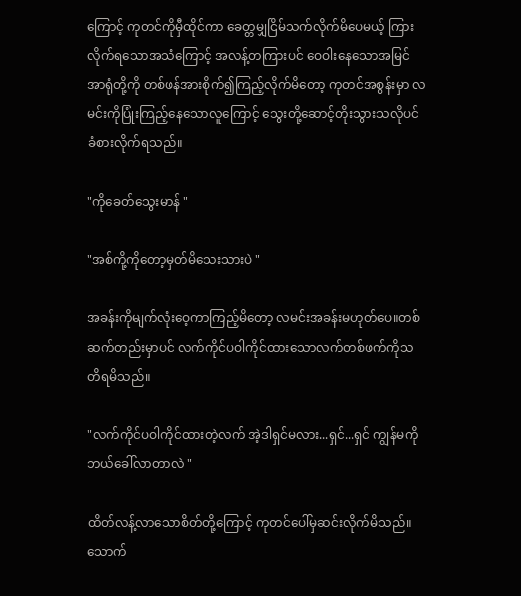ကြောင့် ကုတင်ကိုမှီထိုင်ကာ ခေတ္တမျှငြိမ်သက်လိုက်မိပေမယ့် ကြားလိုက်ရသောအသံကြောင့် အလန့်တကြားပင် ဝေဝါးနေသောအမြင်အာရုံတို့ကို တစ်ဖန်အားစိုက်၍ကြည့်လိုက်မိတော့ ကုတင်အစွန်းမှာ လမင်းကိုပြုံးကြည့်နေသောလူကြောင့် သွေးတို့ဆောင့်တိုးသွားသလိုပင် ခံစားလိုက်ရသည်။

"ကိုခေတ်သွေးမာန် "

"အစ်ကို့ကိုတော့မှတ်မိသေးသားပဲ "

အခန်းကိုမျက်လုံးဝေ့ကာကြည့်မိတော့ လမင်းအခန်းမဟုတ်ပေ။တစ်ဆက်တည်းမှာပင် လက်ကိုင်ပဝါကိုင်ထားသောလက်တစ်ဖက်ကိုသတိရမိသည်။

"လက်ကိုင်ပဝါကိုင်ထားတဲ့လက် အဲ့ဒါရှင်မလား...ရှင်...ရှင် ကျွန်မကိုဘယ်ခေါ်လာတာလဲ "

ထိတ်လန့်လာသောစိတ်တို့ကြောင့် ကုတင်ပေါ်မှဆင်းလိုက်မိသည်။သောက်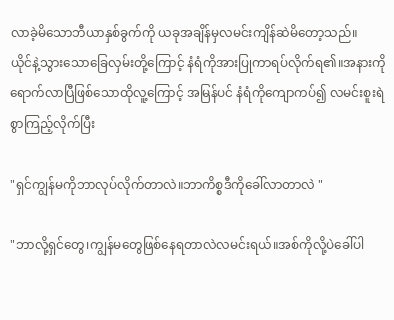လာခဲ့မိသောဘီယာနှစ်ခွက်ကို ယခုအချိန်မှလမင်းကျိန်ဆဲမိတော့သည်။
ယိုင်နဲ့သွားသောခြေလှမ်းတို့ကြောင့် နံရံကိုအားပြုကာရပ်လိုက်ရ၏။အနားကိုရောက်လာပြီဖြစ်သောထိုလူ့ကြောင့် အမြန်ပင် နံရံကိုကျောကပ်၍ လမင်းစူးရဲစွာကြည့်လိုက်ပြီး

"ရှင်ကျွန်မကိုဘာလုပ်လိုက်တာလဲ။ဘာကိစ္စဒီကိုခေါ်လာတာလဲ "

"ဘာလို့ရှင်တွေ၊ကျွန်မတွေဖြစ်နေရတာလဲလမင်းရယ်။အစ်ကိုလို့ပဲခေါ်ပါ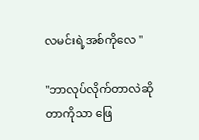လမင်းရဲ့အစ်ကိုလေ "

"ဘာလုပ်လိုက်တာလဲဆိုတာကိုသာ ဖြေ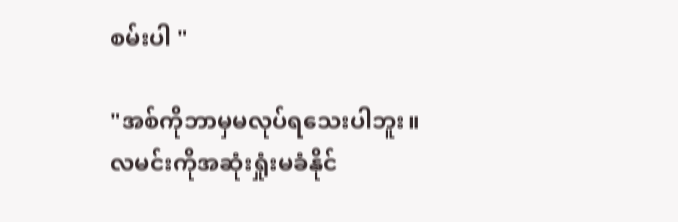စမ်းပါ "

"အစ်ကိုဘာမှမလုပ်ရသေးပါဘူး။လမင်းကိုအဆုံးရှုံးမခံနိုင်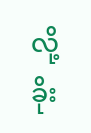လို့ခိုး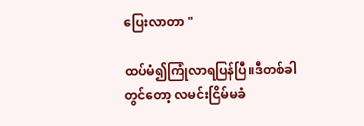ပြေးလာတာ "

ထပ်မံ၍ကြုံလာရပြန်ပြီ။ဒီတစ်ခါတွင်တော့ လမင်းငြိမ်မခံ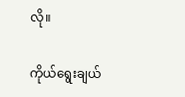လို။

ကိုယ်ရွေးချယ်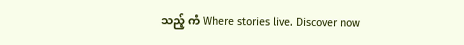သည့် ကံ Where stories live. Discover now